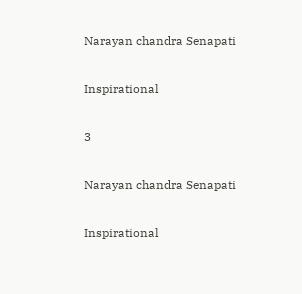Narayan chandra Senapati

Inspirational

3

Narayan chandra Senapati

Inspirational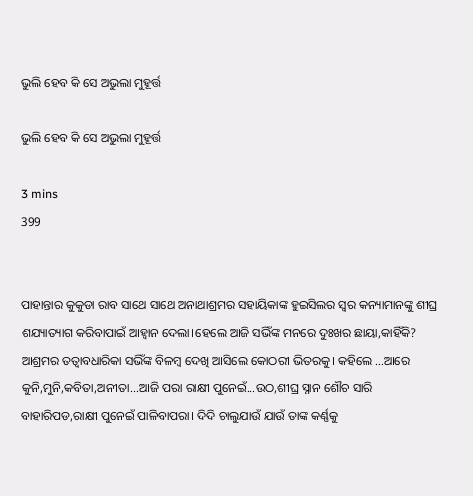ଭୁଲି ହେବ କି ସେ ଅଭୁଲା ମୁହୂର୍ତ୍ତ

ଭୁଲି ହେବ କି ସେ ଅଭୁଲା ମୁହୂର୍ତ୍ତ

3 mins
399


ପାହାନ୍ତାର କୁକୁଡା ରାବ ସାଥେ ସାଥେ ଅନାଥାଶ୍ରମର ସହାୟିକାଙ୍କ ହୁଇସିଲର ସ୍ୱର କନ୍ୟାମାନଙ୍କୁ ଶୀଘ୍ର ଶଯ୍ୟାତ୍ୟାଗ କରିବାପାଇଁ ଆହ୍ୱାନ ଦେଲା।ହେଲେ ଆଜି ସଭିଁଙ୍କ ମନରେ ଦୁଃଖର ଛାୟା,କାହିଁକି? ଆଶ୍ରମର ତତ୍ୱାବଧାରିକା ସଭିଁଙ୍କ ବିଳମ୍ବ ଦେଖି ଆସିଲେ କୋଠରୀ ଭିତରକୁ। କହିଲେ ...ଆରେ କୁନି,ମୁନି,କବିତା,ଅନୀତା...ଆଜି ପରା ରାକ୍ଷୀ ପୁନେଇଁ...ଉଠ,ଶୀଘ୍ର ସ୍ନାନ ଶୌଚ ସାରି ବାହାରିପଡ,ରାକ୍ଷୀ ପୁନେଇଁ ପାଳିବାପରା। ଦିଦି ଚାଲୁଯାଉଁ ଯାଉଁ ତାଙ୍କ କର୍ଣ୍ଣକୁ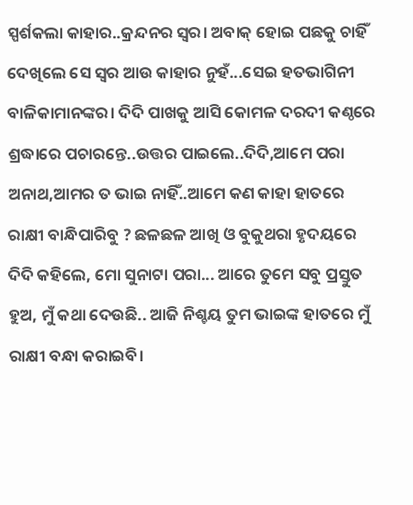ସ୍ପର୍ଶକଲା କାହାର..କ୍ରନ୍ଦନର ସ୍ୱର। ଅବାକ୍ ହୋଇ ପଛକୁ ଚାହିଁ ଦେଖିଲେ ସେ ସ୍ୱର ଆଉ କାହାର ନୁହଁ...ସେଇ ହତଭାଗିନୀ ବାଳିକାମାନଙ୍କର। ଦିଦି ପାଖକୁ ଆସି କୋମଳ ଦରଦୀ କଣ୍ଠରେ ଶ୍ରଦ୍ଧାରେ ପଚାରନ୍ତେ..ଉତ୍ତର ପାଇଲେ..ଦିଦି,ଆମେ ପରା ଅନାଥ,ଆମର ତ ଭାଇ ନାହିଁ..ଆମେ କଣ କାହା ହାତରେ ରାକ୍ଷୀ ବାନ୍ଧିପାରିବୁ ? ଛଳଛଳ ଆଖି ଓ ବୁକୁଥରା ହୃଦୟରେ ଦିଦି କହିଲେ, ମୋ ସୁନାଟା ପରା... ଆରେ ତୁମେ ସବୁ ପ୍ରସ୍ତୁତ ହୁଅ, ମୁଁ କଥା ଦେଉଛି.. ଆଜି ନିଶ୍ଚୟ ତୁମ ଭାଇଙ୍କ ହାତରେ ମୁଁ ରାକ୍ଷୀ ବନ୍ଧା କରାଇବି।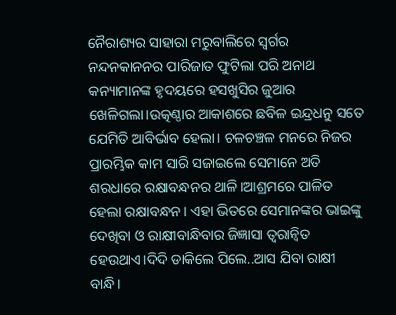ନୈରାଶ୍ୟର ସାହାରା ମରୁବାଲିରେ ସ୍ୱର୍ଗର ନନ୍ଦନକାନନର ପାରିଜାତ ଫୁଟିଲା ପରି ଅନାଥ କନ୍ୟାମାନଙ୍କ ହୃଦୟରେ ହସଖୁସିର ଜୁଆର ଖେଳିଗଲା।ଉତ୍କଣ୍ଠାର ଆକାଶରେ ଛବିଳ ଇନ୍ଦ୍ରଧନୁ ସତେ ଯେମିତି ଆବିର୍ଭାବ ହେଲା। ଚଳଚଞ୍ଚଳ ମନରେ ନିଜର ପ୍ରାରମ୍ଭିକ କାମ ସାରି ସଜାଇଲେ ସେମାନେ ଅତି ଶରଧାରେ ରକ୍ଷାବନ୍ଧନର ଥାଳି।ଆଶ୍ରମରେ ପାଳିତ ହେଲା ରକ୍ଷାବନ୍ଧନ । ଏହା ଭିତରେ ସେମାନଙ୍କର ଭାଇଙ୍କୁ ଦେଖିବା ଓ ରାକ୍ଷୀବାନ୍ଧିବାର ଜିଜ୍ଞାସା ତ୍ୱରାନ୍ୱିତ ହେଉଥାଏ।ଦିଦି ଡାକିଲେ ପିଲେ..ଆସ ଯିବା ରାକ୍ଷୀ ବାନ୍ଧି।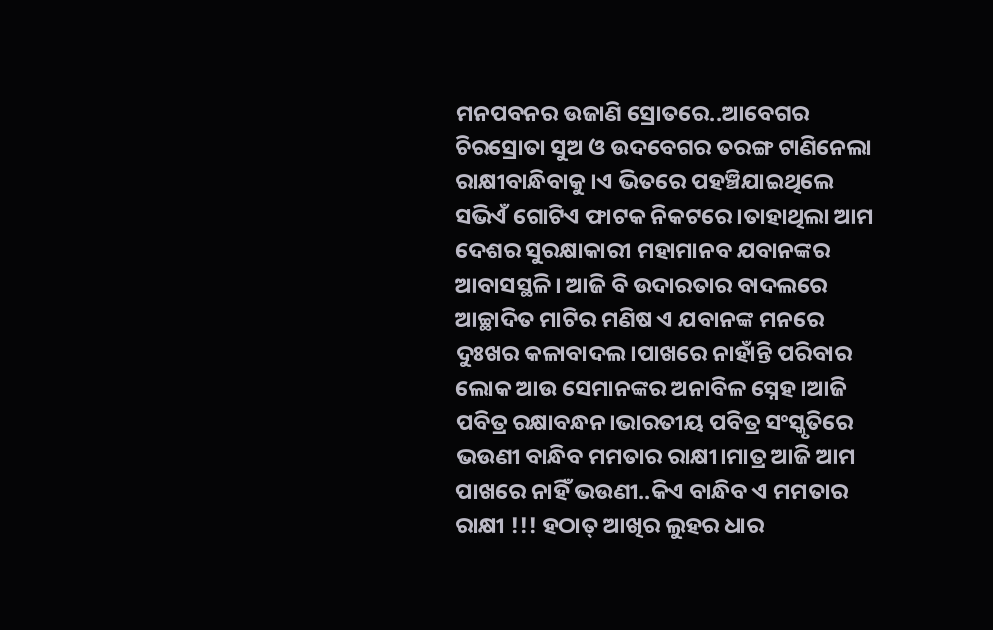ମନପବନର ଉଜାଣି ସ୍ରୋତରେ..ଆବେଗର ଚିରସ୍ରୋତା ସୁଅ ଓ ଉଦବେଗର ତରଙ୍ଗ ଟାଣିନେଲା ରାକ୍ଷୀବାନ୍ଧିବାକୁ।ଏ ଭିତରେ ପହଞ୍ଚିଯାଇଥିଲେ ସଭିଏଁ ଗୋଟିଏ ଫାଟକ ନିକଟରେ।ତାହାଥିଲା ଆମ ଦେଶର ସୁରକ୍ଷାକାରୀ ମହାମାନବ ଯବାନଙ୍କର ଆବାସସ୍ଥଳି। ଆଜି ବି ଉଦାରତାର ବାଦଲରେ ଆଚ୍ଛାଦିତ ମାଟିର ମଣିଷ ଏ ଯବାନଙ୍କ ମନରେ ଦୁଃଖର କଳାବାଦଲ।ପାଖରେ ନାହାଁନ୍ତି ପରିବାର ଲୋକ ଆଉ ସେମାନଙ୍କର ଅନାବିଳ ସ୍ନେହ।ଆଜି ପବିତ୍ର ରକ୍ଷାବନ୍ଧନ।ଭାରତୀୟ ପବିତ୍ର ସଂସ୍କୃତିରେ ଭଉଣୀ ବାନ୍ଧିବ ମମତାର ରାକ୍ଷୀ।ମାତ୍ର ଆଜି ଆମ ପାଖରେ ନାହିଁ ଭଉଣୀ..କିଏ ବାନ୍ଧିବ ଏ ମମତାର ରାକ୍ଷୀ !!! ହଠାତ୍ ଆଖିର ଲୁହର ଧାର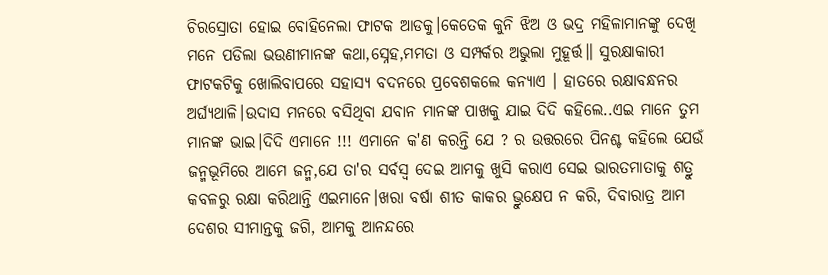ଚିରସ୍ରୋତା ହୋଇ ବୋହିନେଲା ଫାଟକ ଆଡକୁ।କେତେକ କୁନି ଝିଅ ଓ ଭଦ୍ର ମହିଳାମାନଙ୍କୁ ଦେଖି ମନେ ପଡିଲା ଭଉଣୀମାନଙ୍କ କଥା,ସ୍ନେହ,ମମତା ଓ ସମ୍ପର୍କର ଅଭୁଲା ମୁହୂର୍ତ୍ତ॥ ସୁରକ୍ଷାକାରୀ ଫାଟକଟିକୁ ଖୋଲିବାପରେ ସହାସ୍ୟ ବଦନରେ ପ୍ରବେଶକଲେ କନ୍ୟାଏ । ହାତରେ ରକ୍ଷାବନ୍ଧନର ଅର୍ଘ୍ୟଥାଳି।ଉଦାସ ମନରେ ବସିଥିବା ଯବାନ ମାନଙ୍କ ପାଖକୁ ଯାଇ ଦିଦି କହିଲେ..ଏଇ ମାନେ ତୁମ ମାନଙ୍କ ଭାଇ।ଦିଦି ଏମାନେ !!! ଏମାନେ କ'ଣ କରନ୍ତି ଯେ ? ର ଉତ୍ତରରେ ପିନଶ୍ଚ କହିଲେ ଯେଉଁ ଜନ୍ମଭୂମିରେ ଆମେ ଜନ୍ମ,ଯେ ତା'ର ସର୍ବସ୍ୱ ଦେଇ ଆମକୁ ଖୁସି କରାଏ ସେଇ ଭାରତମାତାକୁ ଶତ୍ରୁ କବଳରୁ ରକ୍ଷା କରିଥାନ୍ତି ଏଇମାନେ।ଖରା ବର୍ଷା ଶୀତ କାକର ଭ୍ରୁକ୍ଷେପ ନ କରି, ଦିବାରାତ୍ର ଆମ ଦେଶର ସୀମାନ୍ତକୁ ଜଗି, ଆମକୁ ଆନନ୍ଦରେ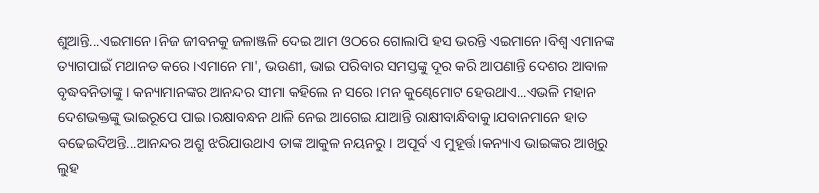ଶୁଆନ୍ତି...ଏଇମାନେ।ନିଜ ଜୀବନକୁ ଜଳାଞ୍ଜଳି ଦେଇ ଆମ ଓଠରେ ଗୋଲାପି ହସ ଭରନ୍ତି ଏଇମାନେ।ବିଶ୍ୱ ଏମାନଙ୍କ ତ୍ୟାଗପାଇଁ ମଥାନତ କରେ।ଏମାନେ ମା', ଭଉଣୀ, ଭାଇ ପରିବାର ସମସ୍ତଙ୍କୁ ଦୂର କରି ଆପଣାନ୍ତି ଦେଶର ଆବାଳ ବୃଦ୍ଧବନିତାଙ୍କୁ । କନ୍ୟାମାନଙ୍କର ଆନନ୍ଦର ସୀମା କହିଲେ ନ ସରେ।ମନ କୁଣ୍ଢେମୋଟ ହେଉଥାଏ...ଏଭଳି ମହାନ ଦେଶଭକ୍ତଙ୍କୁ ଭାଇରୂପେ ପାଇ।ରକ୍ଷାବନ୍ଧନ ଥାଳି ନେଇ ଆଗେଇ ଯାଆନ୍ତି ରାକ୍ଷୀବାନ୍ଧିବାକୁ।ଯବାନମାନେ ହାତ ବଢେଇଦିଅନ୍ତି...ଆନନ୍ଦର ଅଶ୍ରୁ ଝରିଯାଉଥାଏ ତାଙ୍କ ଆକୁଳ ନୟନରୁ। ଅପୂର୍ବ ଏ ମୁହୂର୍ତ୍ତ।କନ୍ୟାଏ ଭାଇଙ୍କର ଆଖିରୁ ଲୁହ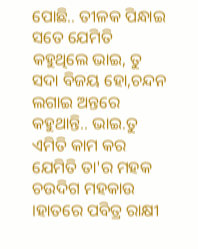ପୋଛି.. ତୀଳକ ପିନ୍ଧାଇ ସତେ ଯେମିତି କହୁଥିଲେ ଭାଇ, ତୁ ସଦା ବିଜୟ ହୋ,ଚନ୍ଦନ ଲଗାଇ ଅନ୍ତରେ କହୁଥାନ୍ତି.. ଭାଇ.ତୁ ଏମିତି କାମ କର ଯେମିତି ତା'ର ମହକ ଚଉଦିଗ ମହକାଉ ।ହାତରେ ପବିତ୍ର ରାକ୍ଷୀ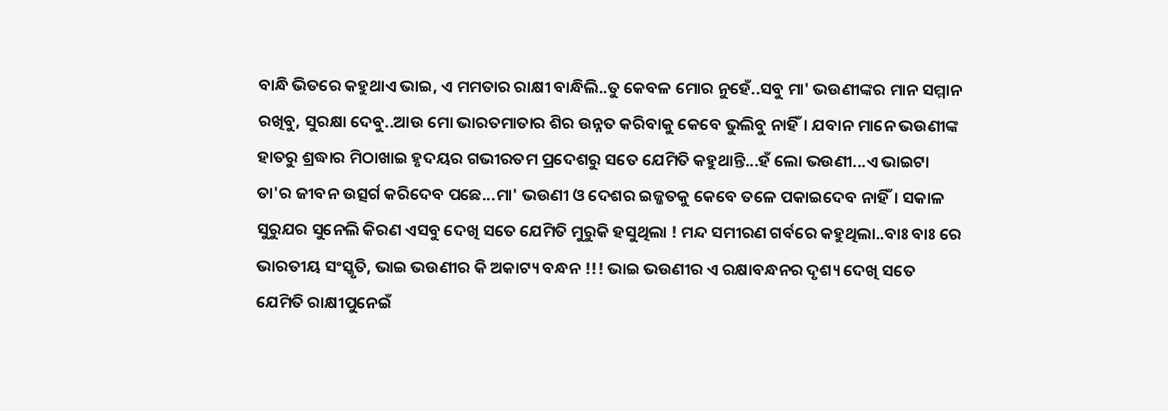ବାନ୍ଧି ଭିତରେ କହୁଥାଏ ଭାଇ, ଏ ମମତାର ରାକ୍ଷୀ ବାନ୍ଧିଲି..ତୁ କେବଳ ମୋର ନୁହେଁ..ସବୁ ମା' ଭଉଣୀଙ୍କର ମାନ ସମ୍ମାନ ରଖିବୁ, ସୁରକ୍ଷା ଦେବୁ..ଆଉ ମୋ ଭାରତମାତାର ଶିର ଉନ୍ନତ କରିବାକୁ କେବେ ଭୁଲିବୁ ନାହିଁ। ଯବାନ ମାନେ ଭଉଣୀଙ୍କ ହାତରୁ ଶ୍ରଦ୍ଧାର ମିଠାଖାଇ ହୃଦୟର ଗଭୀରତମ ପ୍ରଦେଶରୁ ସତେ ଯେମିତି କହୁଥାନ୍ତି...ହଁ ଲୋ ଭଉଣୀ...ଏ ଭାଇଟା ତା'ର ଜୀବନ ଉତ୍ସର୍ଗ କରିଦେବ ପଛେ...ମା' ଭଉଣୀ ଓ ଦେଶର ଇଜ୍ଜତକୁ କେବେ ତଳେ ପକାଇଦେବ ନାହିଁ। ସକାଳ ସୁରୁଯର ସୁନେଲି କିରଣ ଏସବୁ ଦେଖି ସତେ ଯେମିତି ମୁରୁକି ହସୁଥିଲା ! ମନ୍ଦ ସମୀରଣ ଗର୍ବରେ କହୁଥିଲା..ବାଃ ବାଃ ରେ ଭାରତୀୟ ସଂସ୍କୃତି, ଭାଇ ଭଉଣୀର କି ଅକାଟ୍ୟ ବନ୍ଧନ !!! ଭାଇ ଭଉଣୀର ଏ ରକ୍ଷାବନ୍ଧନର ଦୃଶ୍ୟ ଦେଖି ସତେ ଯେମିତି ରାକ୍ଷୀପୁନେଇଁ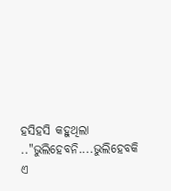ହସିହସି କହୁଥିଲା .."ଭୁଲିହେବନି....ଭୁଲିହେବକି ଏ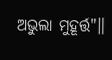ଅଭୁଲା ମୁହୂର୍ତ୍ତ"॥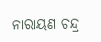ନାରାୟଣ ଚନ୍ଦ୍ର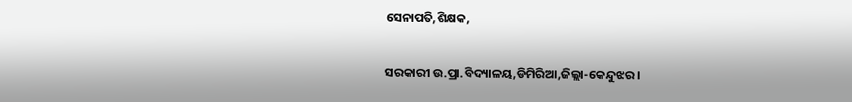ସେନାପତି,ଶିକ୍ଷକ,

ସରକାରୀ ଉ.ପ୍ରା.ବିଦ୍ୟାଳୟ,ଡିମିରିଆ,ଜିଲ୍ଲା-କେନ୍ଦୁଝର।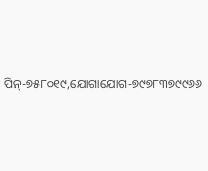ପିନ୍-୭୫୮୦୧୯,ଯୋଗାଯୋଗ-୭୯୭୮୩୭୯୯୬୬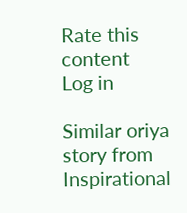Rate this content
Log in

Similar oriya story from Inspirational